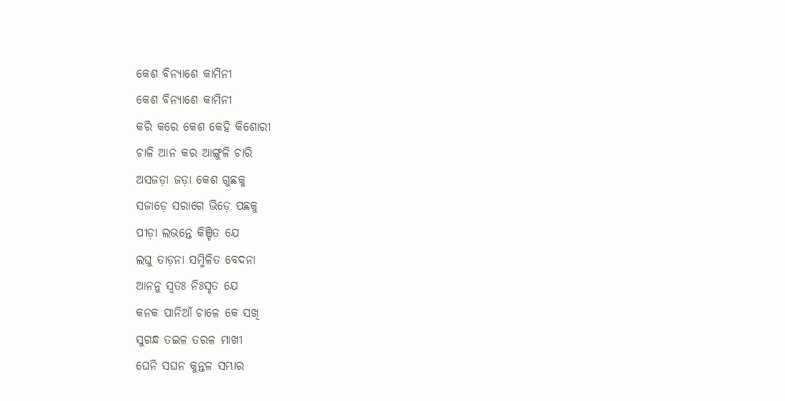କେଶ ବିନ୍ୟାଶେ କାମିନୀ
କେଶ ବିନ୍ୟାଶେ କାମିନୀ
କରି କରେ କେଶ କେହି କିଶୋରୀ
ଚାଳି ଆନ କର ଆଙ୍ଗୁଳି ଚାରି
ଅସଜଡ଼ା ଜଡ଼ା କେଶ ଗୁଛକୁ
ସଜାଡ଼େ ସରାଗେ ଭିଡ଼େ ପଛକୁ
ପୀଡ଼ା ଲଭନ୍ତେ କିଞ୍ଚିତ ଯେ
ଲଘୁ ତାଡ଼ନା ସମ୍ମିଳିତ ବେଦନା
ଆନନୁ ସ୍ୱତଃ ନିଃସୃତ ଯେ
କନକ ପାନିଆଁ ଚାଳେ କେ ସଖି
ସୁଗନ୍ଧ ତଇଳ ତରଳ ମାଖୀ
ଘେନି ସଘନ କୁନ୍ତଳ ସମ୍ଭାର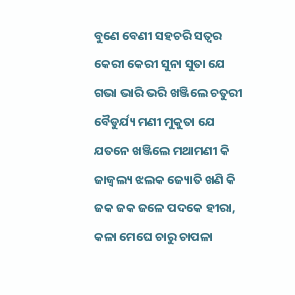ବୁଣେ ବେଣୀ ସହଚରି ସତ୍ୱର
କେରୀ କେରୀ ସୁନା ସୁତା ଯେ
ଗଭା ଭାରି ଭରି ଖଞ୍ଜିଲେ ଚତୁରୀ
ବୈଡୁର୍ଯ୍ୟ ମଣୀ ମୁକୁତା ଯେ
ଯତନେ ଖଞ୍ଜିଲେ ମଥାମଣୀ କି
ଜାଜ୍ୱଲ୍ୟ ଝଲକ ଜ୍ୟୋତି ଖଣି କି
ଜକ ଜକ ଜଳେ ପଦକେ ହୀରା,
କଳା ମେଘେ ଚାରୁ ଚାପଳା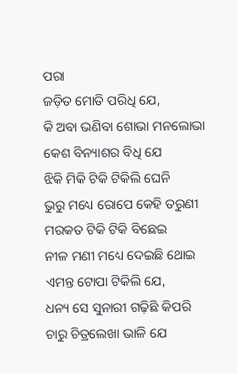ପରା
ଜଡ଼ିତ ମୋତି ପରିଧି ଯେ,
କି ଅବା ଭଣିବା ଶୋଭା ମନଲୋଭା
କେଶ ବିନ୍ୟାଶର ବିଧି ଯେ
ଝିକି ମିକି ଟିକି ଟିକିଲି ଘେନି
ଭୁରୁ ମଧ୍ୟେ ରୋପେ କେହି ତରୁଣୀ
ମରକତ ଟିକି ଟିକି ବିଛେଇ
ନୀଳ ମଣୀ ମଧ୍ୟେ ଦେଇଛି ଥୋଇ
ଏମନ୍ତ ଟୋପା ଟିକିଲି ଯେ,
ଧନ୍ୟ ସେ ସୁନାରୀ ଗଢ଼ିଛି କିପରି
ଚାରୁ ଚିତ୍ରଲେଖା ଭାଳି ଯେ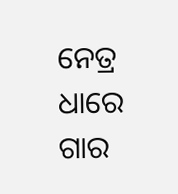ନେତ୍ର ଧାରେ ଗାର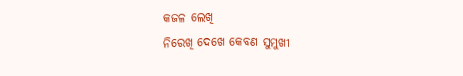କଜଳ ଲେଖି
ନିରେଖି ଦେଖେ କେବଣ ସୁମୁଖୀ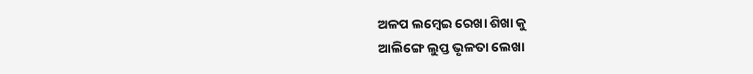ଅଳପ ଲମ୍ବେଇ ରେଖା ଶିଖା କୁ
ଆଲିଙ୍ଗେ ଲୁପ୍ତ ଭୃଳତା ଲେଖା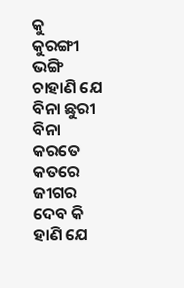କୁ
କୁରଙ୍ଗୀ ଭଙ୍ଗି ଚାହାଣି ଯେ
ବିନା ଛୁରୀ ବିନା କରତେ କତରେ
ଜୀଗର ଦେବ କି ହାଣି ଯେ